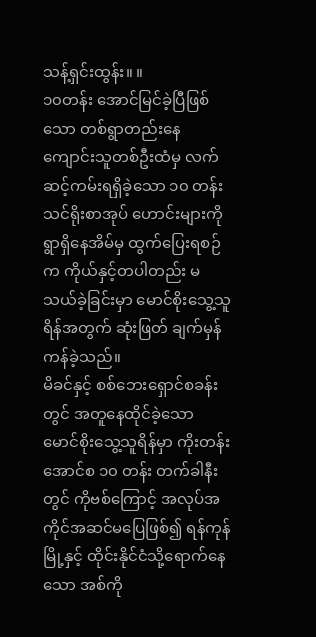သန့်ရှင်းထွန်း။ ။
၁၀တန်း အောင်မြင်ခဲ့ပြီဖြစ်သော တစ်ရွာတည်းနေ ကျောင်းသူတစ်ဦးထံမှ လက်ဆင့်ကမ်းရရှိခဲ့သော ၁၀ တန်း သင်ရိုးစာအုပ် ဟောင်းများကို ရွာရှိနေအိမ်မှ ထွက်ပြေးရစဉ်က ကိုယ်နှင့်တပါတည်း မသယ်ခဲ့ခြင်းမှာ မောင်စိုးသွေ့သူရိန်အတွက် ဆုံးဖြတ် ချက်မှန်ကန်ခဲ့သည်။
မိခင်နှင့် စစ်ဘေးရှောင်စခန်းတွင် အတူနေထိုင်ခဲ့သော မောင်စိုးသွေ့သူရိန်မှာ ကိုးတန်းအောင်စ ၁၀ တန်း တက်ခါနီးတွင် ကိုဗစ်ကြောင့် အလုပ်အကိုင်အဆင်မပြေဖြစ်၍ ရန်ကုန်မြို့နှင့် ထိုင်းနိုင်ငံသို့ရောက်နေသော အစ်ကို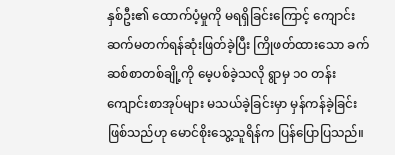နှစ်ဦး၏ ထောက်ပံ့မှုကို မရရှိခြင်းကြောင့် ကျောင်းဆက်မတက်ရန်ဆုံးဖြတ်ခဲ့ပြီး ကြိုဖတ်ထားသော ခက်ဆစ်စာတစ်ချို့ကို မေ့ပစ်ခဲ့သလို ရွာမှ ၁၀ တန်း ကျောင်းစာအုပ်များ မသယ်ခဲ့ခြင်းမှာ မှန်ကန်ခဲ့ခြင်းဖြစ်သည်ဟု မောင်စိုးသွေ့သူရိန်က ပြန်ပြောပြသည်။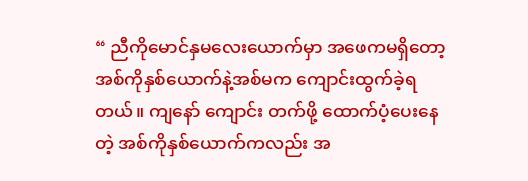“ ညီကိုမောင်နှမလေးယောက်မှာ အဖေကမရှိတော့ အစ်ကိုနှစ်ယောက်နဲ့အစ်မက ကျောင်းထွက်ခဲ့ရတယ်။ ကျနော် ကျောင်း တက်ဖို့ ထောက်ပံ့ပေးနေတဲ့ အစ်ကိုနှစ်ယောက်ကလည်း အ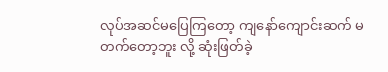လုပ်အဆင်မပြေကြတော့ ကျနော်ကျောင်းဆက် မတက်တော့ဘူး လို့ ဆုံးဖြတ်ခဲ့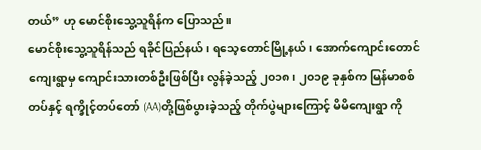တယ်” ဟု မောင်စိုးသွေ့သူရိန်က ပြောသည်။
မောင်စိုးသွေ့သူရိန်သည် ရခိုင်ပြည်နယ်၊ ရသေ့တောင်မြို့နယ်၊ အောက်ကျောင်းတောင်ကျေးရွာမှ ကျောင်းသားတစ်ဦးဖြစ်ပြီး လွန်ခဲ့သည့် ၂၀၁၈၊ ၂၀၁၉ ခုနှစ်က မြန်မာစစ်တပ်နှင့် ရက္ခိုင့်တပ်တော် (AA)တို့ဖြစ်ပွားခဲ့သည့် တိုက်ပွဲများကြောင့် မိမိကျေးရွာ ကို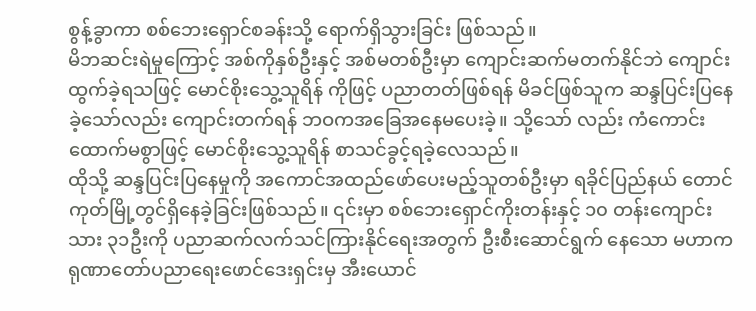စွန့်ခွာကာ စစ်ဘေးရှောင်စခန်းသို့ ရောက်ရှိသွားခြင်း ဖြစ်သည်။
မိဘဆင်းရဲမှုကြောင့် အစ်ကိုနှစ်ဦးနှင့် အစ်မတစ်ဦးမှာ ကျောင်းဆက်မတက်နိုင်ဘဲ ကျောင်းထွက်ခဲ့ရသဖြင့် မောင်စိုးသွေ့သူရိန် ကိုဖြင့် ပညာတတ်ဖြစ်ရန် မိခင်ဖြစ်သူက ဆန္ဒပြင်းပြနေခဲ့သော်လည်း ကျောင်းတက်ရန် ဘဝကအခြေအနေမပေးခဲ့။ သို့သော် လည်း ကံကောင်းထောက်မစွာဖြင့် မောင်စိုးသွေ့သူရိန် စာသင်ခွင့်ရခဲ့လေသည်။
ထိုသို့ ဆန္ဒပြင်းပြနေမှုကို အကောင်အထည်ဖော်ပေးမည့်သူတစ်ဦးမှာ ရခိုင်ပြည်နယ် တောင်ကုတ်မြို့တွင်ရှိနေခဲ့ခြင်းဖြစ်သည်။ ၎င်းမှာ စစ်ဘေးရှောင်ကိုးတန်းနှင့် ၁၀ တန်းကျောင်းသား ၃၁ဦးကို ပညာဆက်လက်သင်ကြားနိုင်ရေးအတွက် ဦးစီးဆောင်ရွက် နေသော မဟာကရုဏာတော်ပညာရေးဖောင်ဒေးရှင်းမှ အီးယောင်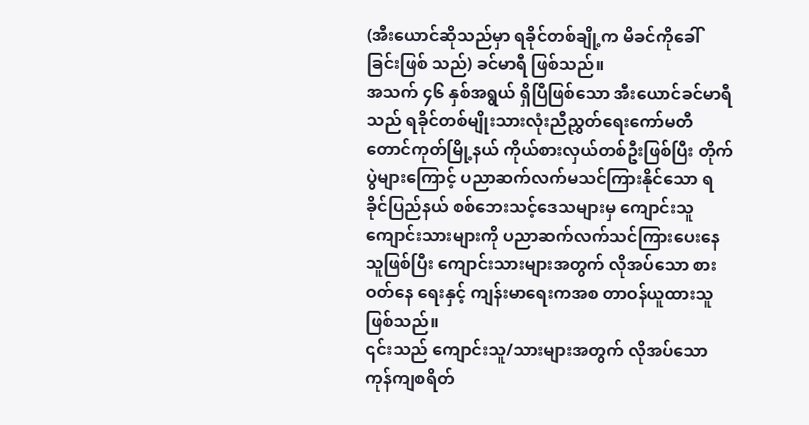(အီးယောင်ဆိုသည်မှာ ရခိုင်တစ်ချို့က မိခင်ကိုခေါ်ခြင်းဖြစ် သည်) ခင်မာရီ ဖြစ်သည်။
အသက် ၄၆ နှစ်အရွယ် ရှိပြီဖြစ်သော အီးယောင်ခင်မာရီသည် ရခိုင်တစ်မျိုးသားလုံးညီညွှတ်ရေးကော်မတီ တောင်ကုတ်မြို့နယ် ကိုယ်စားလှယ်တစ်ဦးဖြစ်ပြီး တိုက်ပွဲများကြောင့် ပညာဆက်လက်မသင်ကြားနိုင်သော ရခိုင်ပြည်နယ် စစ်ဘေးသင့်ဒေသများမှ ကျောင်းသူကျောင်းသားများကို ပညာဆက်လက်သင်ကြားပေးနေသူဖြစ်ပြီး ကျောင်းသားများအတွက် လိုအပ်သော စားဝတ်နေ ရေးနှင့် ကျန်းမာရေးကအစ တာဝန်ယူထားသူဖြစ်သည်။
၎င်းသည် ကျောင်းသူ/သားများအတွက် လိုအပ်သောကုန်ကျစရိတ်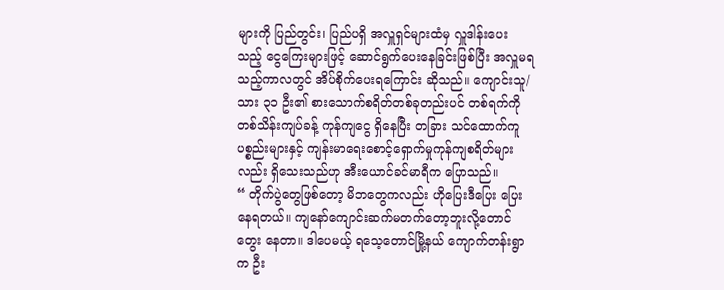များကို ပြည်တွင်း၊ ပြည်ပရှိ အလှူရှင်များထံမှ လှူဒါန်းပေး သည့် ငွေကြေးများဖြင့် ဆောင်ရွက်ပေးနေခြင်းဖြစ်ပြီး အလှူမရသည့်ကာလတွင် အိပ်စိုက်ပေးရကြောင်း ဆိုသည်။ ကျောင်းသူ/ သား ၃၁ ဦး၏ စားသောက်စရိတ်တစ်ခုတည်းပင် တစ်ရက်ကို တစ်သိန်းကျပ်ခန့် ကုန်ကျငွေ ရှိနေပြီး တခြား သင်ထောက်ကူ ပစ္စည်းများနှင့် ကျန်းမာရေးစောင့်ရှောက်မှုကုန်ကျစရိတ်များလည်း ရှိသေးသည်ဟု အီးယောင်ခင်မာရီက ပြောသည်။
“ တိုက်ပွဲတွေဖြစ်တော့ မိဘတွေကလည်း ဟိုပြေးဒီပြေး ပြေးနေရတယ်။ ကျနော်ကျောင်းဆက်မတက်တော့ဘူးလို့တောင် တွေး နေတာ။ ဒါပေမယ့် ရသေ့တောင်မြို့နယ် ကျောက်တန်းရွာက ဦး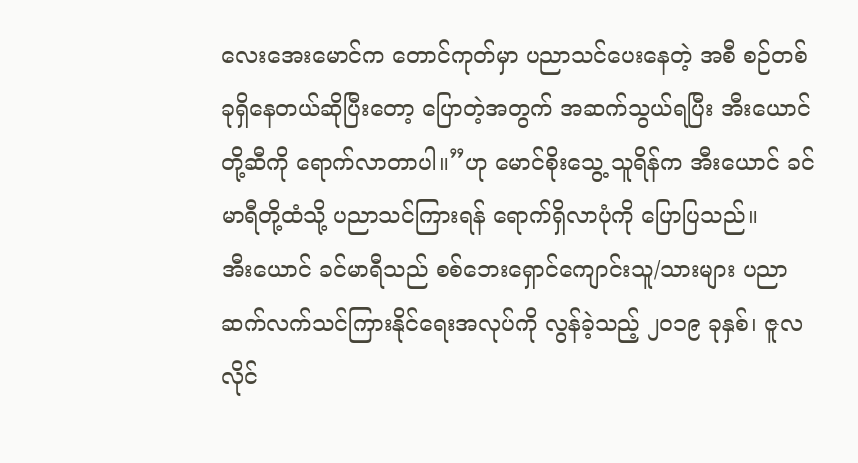လေးအေးမောင်က တောင်ကုတ်မှာ ပညာသင်ပေးနေတဲ့ အစီ စဉ်တစ်ခုရှိနေတယ်ဆိုပြီးတော့ ပြောတဲ့အတွက် အဆက်သွယ်ရပြီး အီးယောင်တို့ဆီကို ရောက်လာတာပါ။”ဟု မောင်စိုးသွေ့ သူရိန်က အီးယောင် ခင်မာရီတို့ထံသို့ ပညာသင်ကြားရန် ရောက်ရှိလာပုံကို ပြောပြသည်။
အီးယောင် ခင်မာရီသည် စစ်ဘေးရှောင်ကျောင်းသူ/သားများ ပညာဆက်လက်သင်ကြားနိုင်ရေးအလုပ်ကို လွန်ခဲ့သည့် ၂၀၁၉ ခုနှစ်၊ ဇူလလိုင်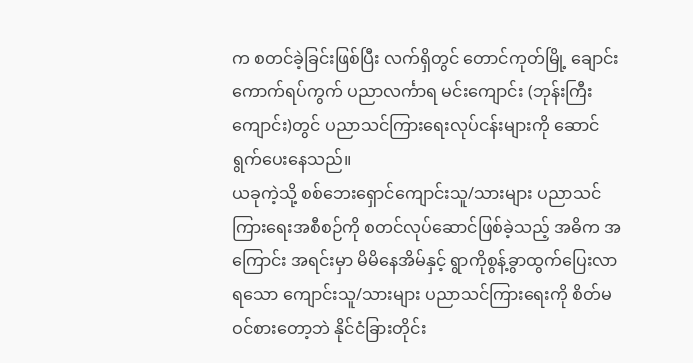က စတင်ခဲ့ခြင်းဖြစ်ပြီး လက်ရှိတွင် တောင်ကုတ်မြို့ ချောင်းကောက်ရပ်ကွက် ပညာလင်္ကာရ မင်းကျောင်း (ဘုန်းကြီးကျောင်း)တွင် ပညာသင်ကြားရေးလုပ်ငန်းများကို ဆောင်ရွက်ပေးနေသည်။
ယခုကဲ့သို့ စစ်ဘေးရှောင်ကျောင်းသူ/သားများ ပညာသင်ကြားရေးအစီစဉ်ကို စတင်လုပ်ဆောင်ဖြစ်ခဲ့သည့် အဓိက အကြောင်း အရင်းမှာ မိမိနေအိမ်နှင့် ရွာကိုစွန့်ခွာထွက်ပြေးလာရသော ကျောင်းသူ/သားများ ပညာသင်ကြားရေးကို စိတ်မဝင်စားတော့ဘဲ နိုင်ငံခြားတိုင်း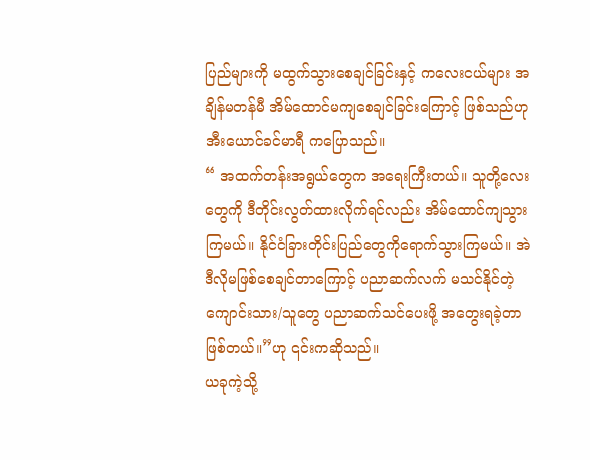ပြည်များကို မထွက်သွားစေချင်ခြင်းနှင့် ကလေးငယ်များ အချိန်မတန်မီ အိမ်ထောင်မကျစေချင်ခြင်းကြောင့် ဖြစ်သည်ဟု အီးယောင်ခင်မာရီ ကပြောသည်။
“ အထက်တန်းအရွယ်တွေက အရေးကြီးတယ်။ သူတို့လေးတွေကို ဒီတိုင်းလွတ်ထားလိုက်ရင်လည်း အိမ်ထောင်ကျသွား ကြမယ်။ နိုင်ငံခြားတိုင်းပြည်တွေကိုရောက်သွားကြမယ်။ အဲဒီလိုမဖြစ်စေချင်တာကြောင့် ပညာဆက်လက် မသင်နိုင်တဲ့ ကျောင်းသား/သူတွေ ပညာဆက်သင်ပေးဖို့ အတွေးရခဲ့တာဖြစ်တယ်။”ဟု ၎င်းကဆိုသည်။
ယခုကဲ့သို့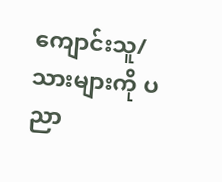ကျောင်းသူ/သားများကို ပညာ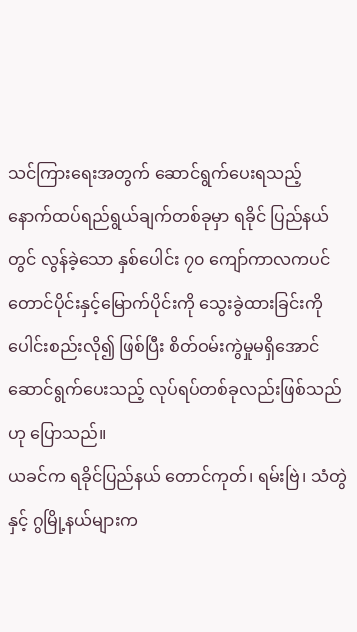သင်ကြားရေးအတွက် ဆောင်ရွက်ပေးရသည့် နောက်ထပ်ရည်ရွယ်ချက်တစ်ခုမှာ ရခိုင် ပြည်နယ်တွင် လွန်ခဲ့သော နှစ်ပေါင်း ၇၀ ကျော်ကာလကပင် တောင်ပိုင်းနှင့်မြောက်ပိုင်းကို သွေးခွဲထားခြင်းကို ပေါင်းစည်းလို၍ ဖြစ်ပြီး စိတ်ဝမ်းကွဲမှုမရှိအောင် ဆောင်ရွက်ပေးသည့် လုပ်ရပ်တစ်ခုလည်းဖြစ်သည်ဟု ပြောသည်။
ယခင်က ရခိုင်ပြည်နယ် တောင်ကုတ်၊ ရမ်းဗြဲ၊ သံတွဲနှင့် ဂွမြို့နယ်များက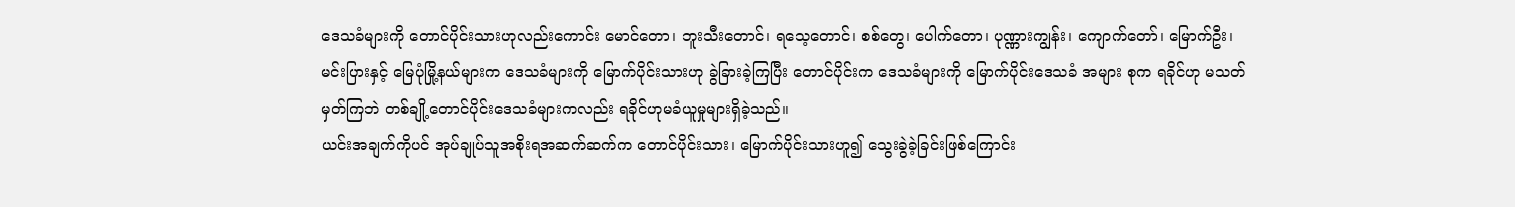ဒေသခံများကို တောင်ပိုင်းသားဟုလည်းကောင်း မောင်တော၊ ဘူးသီးတောင်၊ ရသေ့တောင်၊ စစ်တွေ၊ ပေါက်တော၊ ပုဏ္ဏားကျွန်း၊ ကျောက်တော်၊ မြောက်ဦး၊ မင်းပြားနှင့် မြေပုံမြို့နယ်များက ဒေသခံများကို မြောက်ပိုင်းသားဟု ခွဲခြားခဲ့ကြပြီး တောင်ပိုင်းက ဒေသခံများကို မြောက်ပိုင်းဒေသခံ အများ စုက ရခိုင်ဟု မသတ်မှတ်ကြဘဲ တစ်ချို့တောင်ပိုင်းဒေသခံများကလည်း ရခိုင်ဟုမခံယူမှုများရှိခဲ့သည်။
ယင်းအချက်ကိုပင် အုပ်ချုပ်သူအစိုးရအဆက်ဆက်က တောင်ပိုင်းသား၊ မြောက်ပိုင်းသားဟူ၍ သွေးခွဲခဲ့ခြင်းဖြစ်ကြောင်း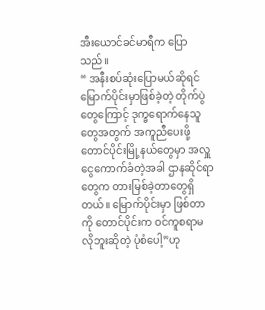အီးယောင်ခင်မာရီက ပြောသည်။
“ အနီးစပ်ဆုံးပြောမယ်ဆိုရင် မြောက်ပိုင်းမှာဖြစ်ခဲ့တဲ့ တိုက်ပွဲတွေကြောင့် ဒုက္ခရောက်နေသူတွေအတွက် အကူညီပေးဖို့ တောင်ပိုင်းမြို့နယ်တွေမှာ အလှူငွေကောက်ခံတဲ့အခါ ဌာနဆိုင်ရာတွေက တားမြစ်ခဲ့တာတွေရှိတယ်။ မြောက်ပိုင်းမှာ ဖြစ်တာကို တောင်ပိုင်းက ဝင်ကူစရာမလိုဘူးဆိုတဲ့ ပုံစံပေါ့”ဟု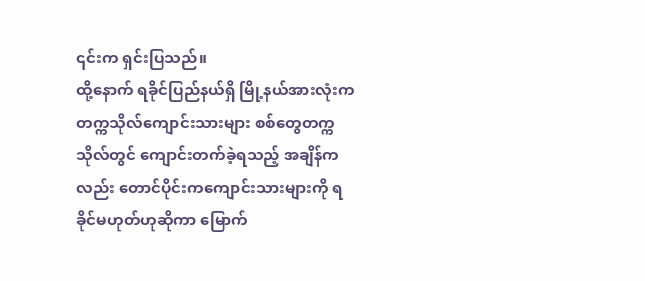၎င်းက ရှင်းပြသည်။
ထို့နောက် ရခိုင်ပြည်နယ်ရှိ မြို့နယ်အားလုံးက တက္ကသိုလ်ကျောင်းသားများ စစ်တွေတက္ကသိုလ်တွင် ကျောင်းတက်ခဲ့ရသည့် အချိန်ကလည်း တောင်ပိုင်းကကျောင်းသားများကို ရခိုင်မဟုတ်ဟုဆိုကာ မြောက်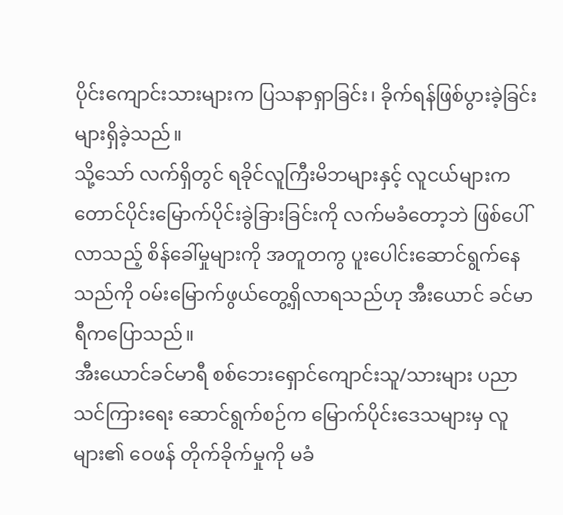ပိုင်းကျောင်းသားများက ပြသနာရှာခြင်း၊ ခိုက်ရန်ဖြစ်ပွားခဲ့ခြင်းများရှိခဲ့သည်။
သို့သော် လက်ရှိတွင် ရခိုင်လူကြီးမိဘများနှင့် လူငယ်များက တောင်ပိုင်းမြောက်ပိုင်းခွဲခြားခြင်းကို လက်မခံတော့ဘဲ ဖြစ်ပေါ် လာသည့် စိန်ခေါ်မှုများကို အတူတကွ ပူးပေါင်းဆောင်ရွက်နေသည်ကို ဝမ်းမြောက်ဖွယ်တွေ့ရှိလာရသည်ဟု အီးယောင် ခင်မာရီကပြောသည်။
အီးယောင်ခင်မာရီ စစ်ဘေးရှောင်ကျောင်းသူ/သားများ ပညာသင်ကြားရေး ဆောင်ရွက်စဉ်က မြောက်ပိုင်းဒေသများမှ လူများ၏ ဝေဖန် တိုက်ခိုက်မှုကို မခံ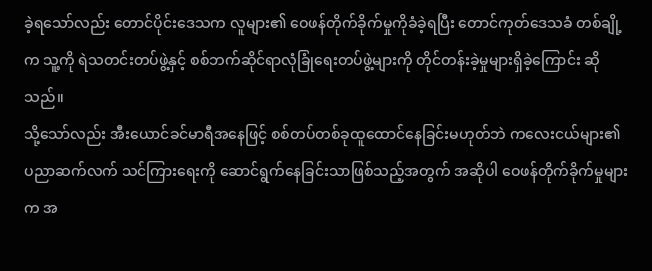ခဲ့ရသော်လည်း တောင်ပိုင်းဒေသက လူများ၏ ဝေဖန်တိုက်ခိုက်မှုကိုခံခဲ့ရပြီး တောင်ကုတ်ဒေသခံ တစ်ချို့က သူ့ကို ရဲသတင်းတပ်ဖွဲ့နှင့် စစ်ဘက်ဆိုင်ရာလုံခြုံရေးတပ်ဖွဲ့များကို တိုင်တန်းခဲ့မှုများရှိခဲ့ကြောင်း ဆိုသည်။
သို့သော်လည်း အီးယောင်ခင်မာရီအနေဖြင့် စစ်တပ်တစ်ခုထူထောင်နေခြင်းမဟုတ်ဘဲ ကလေးငယ်များ၏ ပညာဆက်လက် သင်ကြားရေးကို ဆောင်ရွက်နေခြင်းသာဖြစ်သည့်အတွက် အဆိုပါ ဝေဖန်တိုက်ခိုက်မှုများက အ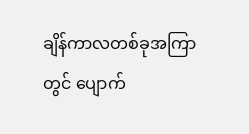ချိန်ကာလတစ်ခုအကြာတွင် ပျောက်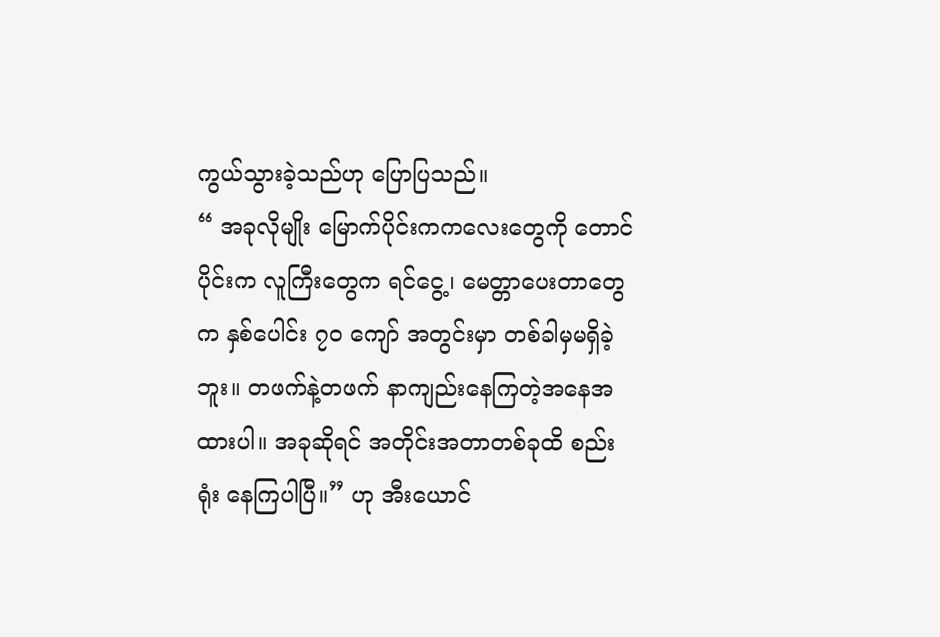ကွယ်သွားခဲ့သည်ဟု ပြောပြသည်။
“ အခုလိုမျိုး မြောက်ပိုင်းကကလေးတွေကို တောင်ပိုင်းက လူကြီးတွေက ရင်ငွေ့၊ မေတ္တာပေးတာတွေက နှစ်ပေါင်း ၇၀ ကျော် အတွင်းမှာ တစ်ခါမှမရှိခဲ့ဘူး။ တဖက်နဲ့တဖက် နာကျည်းနေကြတဲ့အနေအထားပါ။ အခုဆိုရင် အတိုင်းအတာတစ်ခုထိ စည်းရုံး နေကြပါပြီ။” ဟု အီးယောင်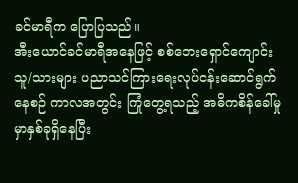ခင်မာရီက ပြောပြသည်။
အီးယောင်ခင်မာရီအနေဖြင့် စစ်ဘေးရှောင်ကျောင်းသူ/သားများ ပညာသင်ကြားရေးလုပ်ငန်းဆောင်ရွက်နေစဉ် ကာလအတွင်း ကြုံတွေ့ရသည့် အဓိကစိန်ခေါ်မှုမှာနှစ်ခုရှိနေပြီး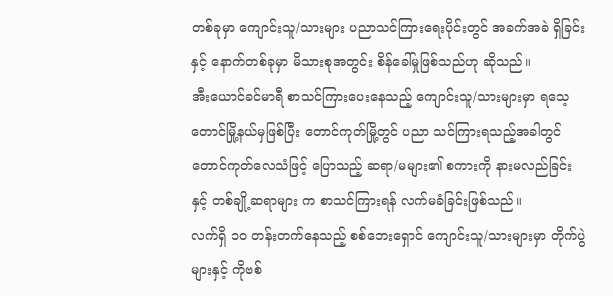တစ်ခုမှာ ကျောင်းသူ/သားများ ပညာသင်ကြားရေးပိုင်းတွင် အခက်အခဲ ရှိခြင်းနှင့် နောက်တစ်ခုမှာ မိသားစုအတွင်း စိန်ခေါ်မှုဖြစ်သည်ဟု ဆိုသည်။
အီးယောင်ခင်မာရီ စာသင်ကြားပေးနေသည့် ကျောင်းသူ/သားများမှာ ရသေ့တောင်မြို့နယ်မှဖြစ်ပြီး တောင်ကုတ်မြို့တွင် ပညာ သင်ကြားရသည့်အခါတွင် တောင်ကုတ်လေသံဖြင့် ပြောသည့် ဆရာ/မများ၏ စကားကို နားမလည်ခြင်းနှင့် တစ်ချို့ဆရာများ က စာသင်ကြားရန် လက်မခံခြင်းဖြစ်သည်။
လက်ရှိ ၁၀ တန်းတက်နေသည့် စစ်ဘေးရှောင် ကျောင်းသူ/သားများမှာ တိုက်ပွဲများနှင့် ကိုဗစ်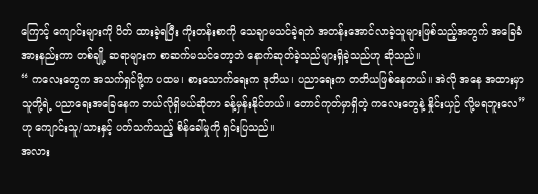ကြောင့် ကျောင်းများကို ပိတ် ထားခဲ့ရပြီး ကိုးတန်းစာကို သေချာမသင်ခဲ့ရဘဲ အတန်းအောင်လာခဲ့သူများဖြစ်သည့်အတွက် အခြေခံအားနည်းကာ တစ်ချို့ ဆရာများက စာဆက်မသင်တော့ဘဲ နောက်ဆုတ်ခဲ့သည်များရှိခဲ့သည်ဟု ဆိုသည်။
“ ကလေးတွေက အသက်ရှင်ဖို့က ပထမ၊ စားသောက်ရေးက ဒုတိယ၊ ပညာရေးက တတိယဖြစ်နေတယ်။ အဲလို အနေ အထားမှာ သူတို့ရဲ့ ပညာရေးအခြေနေက ဘယ်လိုရှိမယ်ဆိုတာ ခန့်မှန်းနိုင်တယ်။ တောင်ကုတ်မှာရှိတဲ့ ကလေးတွေနဲ့ နှိုင်းယှဉ် လို့မရဘူးလေ”ဟု ကျောင်းသူ/သားနှင့် ပတ်သက်သည့် စိန်ခေါ်မှုကို ရှင်းပြသည်။
အလား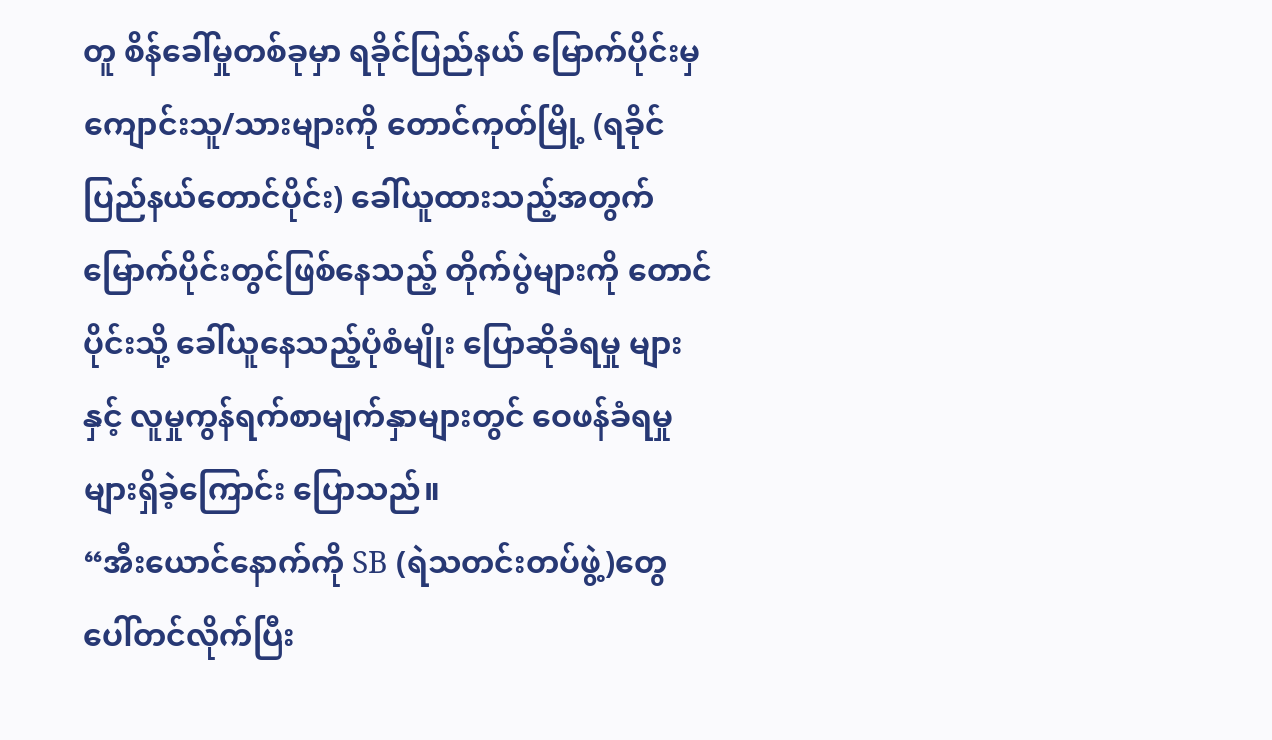တူ စိန်ခေါ်မှုတစ်ခုမှာ ရခိုင်ပြည်နယ် မြောက်ပိုင်းမှ ကျောင်းသူ/သားများကို တောင်ကုတ်မြို့ (ရခိုင်ပြည်နယ်တောင်ပိုင်း) ခေါ်ယူထားသည့်အတွက် မြောက်ပိုင်းတွင်ဖြစ်နေသည့် တိုက်ပွဲများကို တောင်ပိုင်းသို့ ခေါ်ယူနေသည့်ပုံစံမျိုး ပြောဆိုခံရမှု များနှင့် လူမှုကွန်ရက်စာမျက်နှာများတွင် ဝေဖန်ခံရမှုများရှိခဲ့ကြောင်း ပြောသည်။
“အီးယောင်နောက်ကို SB (ရဲသတင်းတပ်ဖွဲ့)တွေ ပေါ်တင်လိုက်ပြီး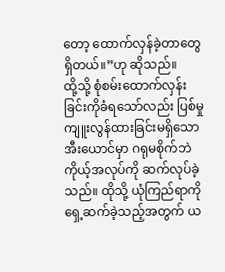တော့ ထောက်လှန်ခဲ့တာတွေရှိတယ်။”ဟု ဆိုသည်။
ထို့သို့ စုံစမ်းထောက်လှန်းခြင်းကိုခံရသော်လည်း ပြစ်မှုကျူးလွန်ထားခြင်းမရှိသော အီးယောင်မှာ ဂရုမစိုက်ဘဲ ကိုယ့်အလုပ်ကို ဆက်လုပ်ခဲ့သည်။ ထိုသို့ ယုံကြည်ရာကို ရှေ့ဆက်ခဲ့သည့်အတွက် ယ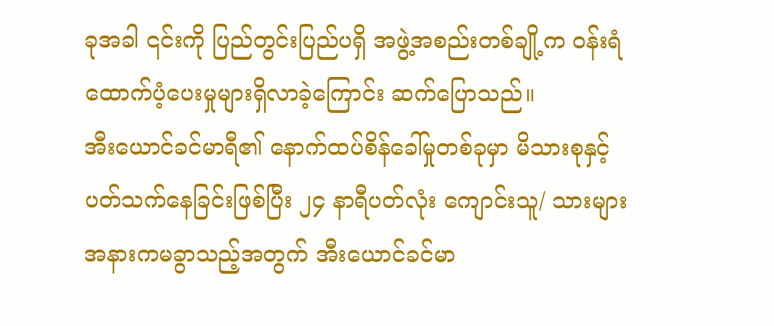ခုအခါ ၎င်းကို ပြည်တွင်းပြည်ပရှိ အဖွဲ့အစည်းတစ်ချို့က ဝန်းရံထောက်ပံ့ပေးမှုများရှိလာခဲ့ကြောင်း ဆက်ပြောသည်။
အီးယောင်ခင်မာရီ၏ နောက်ထပ်စိန်ခေါ်မှုတစ်ခုမှာ မိသားစုနှင့် ပတ်သက်နေခြင်းဖြစ်ပြီး ၂၄ နာရီပတ်လုံး ကျောင်းသူ/ သားများ အနားကမခွာသည့်အတွက် အီးယောင်ခင်မာ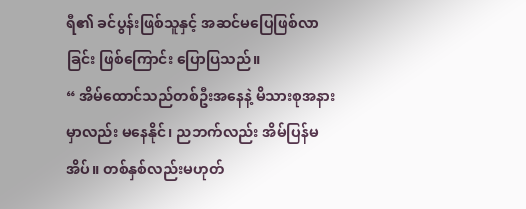ရီ၏ ခင်ပွန်းဖြစ်သူနှင့် အဆင်မပြေဖြစ်လာခြင်း ဖြစ်ကြောင်း ပြောပြသည်။
“ အိမ်ထောင်သည်တစ်ဦးအနေနဲ့ မိသားစုအနားမှာလည်း မနေနိုင်၊ ညဘက်လည်း အိမ်ပြန်မအိပ်။ တစ်နှစ်လည်းမဟုတ်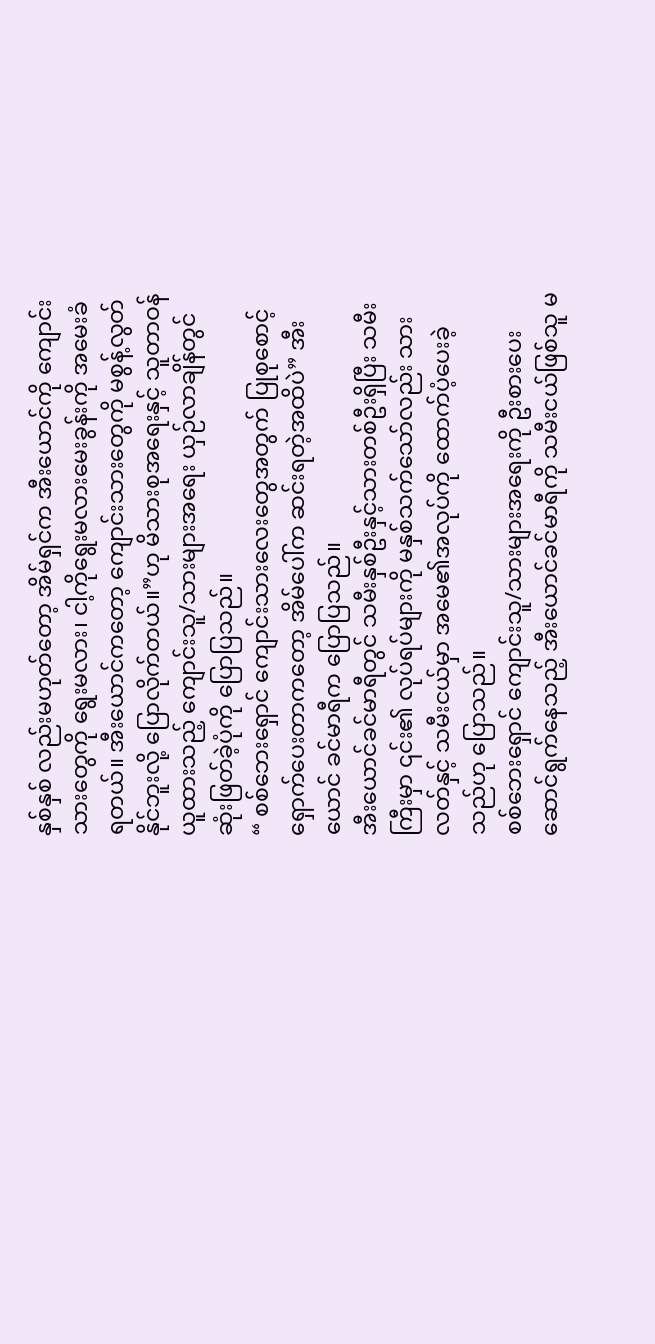နှစ်နှစ် လည်းမဟုတ်တော့ အိမ်ရှင်က အီးယောင်ကို ကျောင်းသားတွေကို ရွေးမလား၊ ငါ့ကိုရွေးမလားမေးခွန်းကို အမေးခံရတယ်။ အီးယောင်ကတော့ ကျောင်းသားတွေကို မစွန့်လွတ်နိုင်ဘူးလို့ ပြောလိုက်တယ်။”ဟု မိသားစုအရေးနှင့် သူတာဝန်ယူထားသည့် ကျောင်းသူ/သားများအရေး ယှဉ်လာချိန်တွင် ဆုံးဖြတ်ခဲ့ပုံကို ပြောပြသည်။
“ စစ်ဘေးရှောင် ကျောင်းသားလေးတွေအတွက် ပြုစုစောင့်ရှောက်ပေးတာကတော့ အိမ်ပေါ်က ဆင်းရတဲ့အထိပဲ” အီးယောင် ခင်မာရီက ပြောပြသည်။
အီးယောင်ခင်မာရီတွင် သမီးနှစ်ဦးနှင့်သားတစ်ဦးရှိပြီး သမီးကြီးမှာ ၎င်း၏ လုပ်ရပ်များကို မနှစ်သက်သော်လည်း သားလတ်နှင့် သမီးငယ်မှာ အမေ၏အလုပ်ကို ထောက်ပံ့ပေးခဲ့သည်ဟု ပြောသည်။
စစ်ဘေးရှောင် ကျောင်းသူ/သားများအရေးကို ဦးစားပေးဆောင်ရွက်နေသည့် အီးယောင်ခင်မာရီကို သမီးငယ်ဖြစ်သူ မ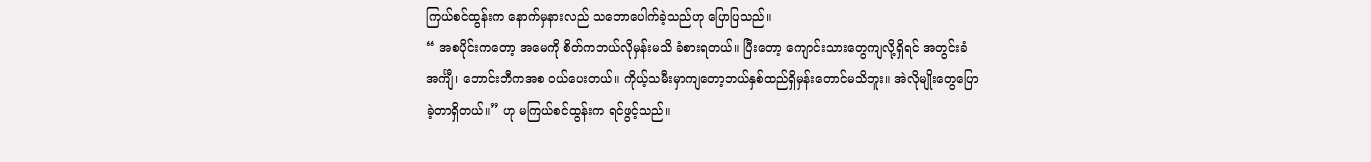ကြယ်စင်ထွန်းက နောက်မှနားလည် သဘောပေါက်ခဲ့သည်ဟု ပြောပြသည်။
“ အစပိုင်းကတော့ အမေကို စိတ်ကဘယ်လိုမှန်းမသိ ခံစားရတယ်။ ပြီးတော့ ကျောင်းသားတွေကျလို့ရှိရင် အတွင်းခံအင်္ကျီ၊ ဘောင်းဘီကအစ ဝယ်ပေးတယ်။ ကိုယ့်သမီးမှာကျတော့ဘယ်နှစ်ထည်ရှိမှန်းတောင်မသိဘူး။ အဲလိုမျိုးတွေပြောခဲ့တာရှိတယ်။” ဟု မကြယ်စင်ထွန်းက ရင်ဖွင့်သည်။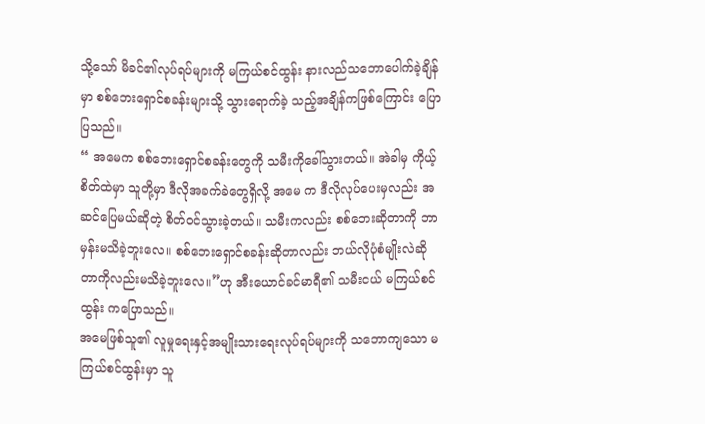သို့သော် မိခင်၏လုပ်ရပ်များကို မကြယ်စင်ထွန်း နားလည်သဘောပေါက်ခဲ့ချိန်မှာ စစ်ဘေးရှောင်စခန်းများသို့ သွားရောက်ခဲ့ သည့်အချိန်ကဖြစ်ကြောင်း ပြောပြသည်။
“ အမေက စစ်ဘေးရှောင်စခန်းတွေကို သမီးကိုခေါ်သွားတယ်။ အဲခါမှ ကိုယ့်စိတ်ထဲမှာ သူတို့မှာ ဒီလိုအခက်ခဲတွေရှိလို့ အမေ က ဒီလိုလုပ်ပေးမှလည်း အဆင်ပြေမယ်ဆိုတဲ့ စိတ်ဝင်သွားခဲ့တယ်။ သမီးကလည်း စစ်ဘေးဆိုတာကို ဘာမှန်းမသိခဲ့ဘူးလေ။ စစ်ဘေးရှောင်စခန်းဆိုတာလည်း ဘယ်လိုပုံစံမျိုးလဲဆိုတာကိုလည်းမသိခဲ့ဘူးလေ။”ဟု အီးယောင်ခင်မာရီ၏ သမီးငယ် မကြယ်စင်ထွန်း ကပြောသည်။
အမေဖြစ်သူ၏ လူမှုရေးနှင့်အမျိုးသားရေးလုပ်ရပ်များကို သဘောကျသော မကြယ်စင်ထွန်းမှာ သူ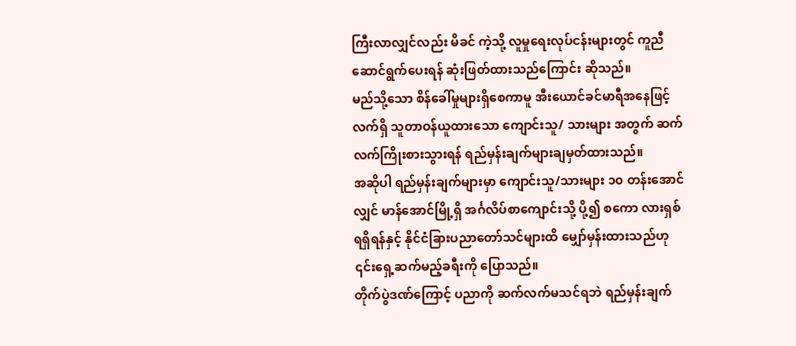ကြီးလာလျှင်လည်း မိခင် ကဲ့သို့ လူမှုရေးလုပ်ငန်းများတွင် ကူညီဆောင်ရွက်ပေးရန် ဆုံးဖြတ်ထားသည်ကြောင်း ဆိုသည်။
မည်သို့သော စိန်ခေါ်မှုများရှိစေကာမူ အီးယောင်ခင်မာရီအနေဖြင့် လက်ရှိ သူတာဝန်ယူထားသော ကျောင်းသူ/ သားများ အတွက် ဆက်လက်ကြိုးစားသွားရန် ရည်မှန်းချက်များချမှတ်ထားသည်။
အဆိုပါ ရည်မှန်းချက်များမှာ ကျောင်းသူ/သားများ ၁၀ တန်းအောင်လျှင် မာန်အောင်မြို့ရှိ အင်္ဂလိပ်စာကျောင်းသို့ ပို့၍ စကော လားရှစ်ရရှိရန်နှင့် နိုင်ငံခြားပညာတော်သင်များထိ မျှော်မှန်းထားသည်ဟု ၎င်းရှေ့ဆက်မည့်ခရီးကို ပြောသည်။
တိုက်ပွဲဒဏ်ကြောင့် ပညာကို ဆက်လက်မသင်ရဘဲ ရည်မှန်းချက်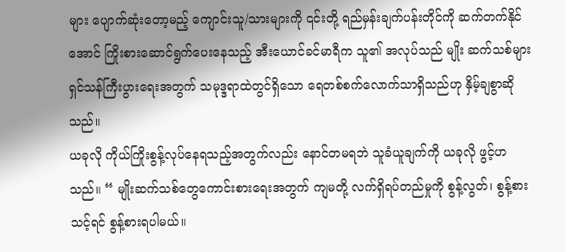များ ပျောက်ဆုံးတော့မည့် ကျောင်းသူ/သားများကို ၎င်းတို့ ရည်မှန်းချက်ပန်းတိုင်ကို ဆက်တက်နိုင်အောင် ကြိုးစားဆောင်ရွက်ပေးနေသည့် အီးယောင်ခင်မာရီက သူ၏ အလုပ်သည် မျိုး ဆက်သစ်များ ရှင်သန်ကြီးပွားရေးအတွက် သမုဒ္ဒရာထဲတွင်ရှိသော ရေတစ်စက်လောက်သာရှိသည်ဟု နှိမ့်ချစွာဆိုသည်။
ယခုလို ကိုယ်ကြိုးစွန့်လုပ်နေရသည့်အတွက်လည်း နောင်တမရဘဲ သူခံယူချက်ကို ယခုလို ဖွင့်ဟသည်။ “ မျိုးဆက်သစ်တွေကောင်းစားရေးအတွက် ကျမတို့ လက်ရှိရပ်တည်မှုကို စွန့်လွတ်၊ စွန့်စားသင့်ရင် စွန့်စားရပါမယ်။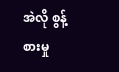အဲလို စွန့်စားမှု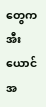တွေက အီးယောင်အ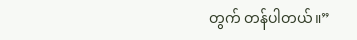တွက် တန်ပါတယ်။”